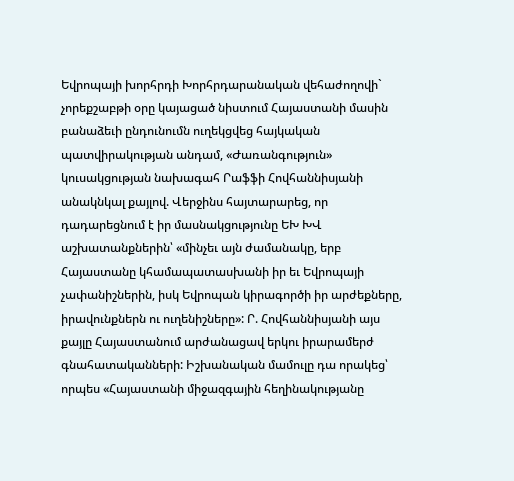Եվրոպայի խորհրդի Խորհրդարանական վեհաժողովի` չորեքշաբթի օրը կայացած նիստում Հայաստանի մասին բանաձեւի ընդունումն ուղեկցվեց հայկական պատվիրակության անդամ, «Ժառանգություն» կուսակցության նախագահ Րաֆֆի Հովհաննիսյանի անակնկալ քայլով. Վերջինս հայտարարեց, որ դադարեցնում է իր մասնակցությունը ԵԽ ԽՎ աշխատանքներին՝ «մինչեւ այն ժամանակը, երբ Հայաստանը կհամապատասխանի իր եւ Եվրոպայի չափանիշներին, իսկ Եվրոպան կիրագործի իր արժեքները, իրավունքներն ու ուղենիշները»: Ր. Հովհաննիսյանի այս քայլը Հայաստանում արժանացավ երկու իրարամերժ գնահատականների: Իշխանական մամուլը դա որակեց՝ որպես «Հայաստանի միջազգային հեղինակությանը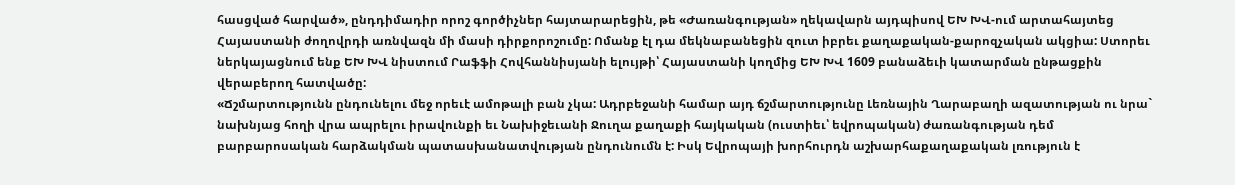հասցված հարված», ընդդիմադիր որոշ գործիչներ հայտարարեցին, թե «Ժառանգության» ղեկավարն այդպիսով ԵԽ ԽՎ-ում արտահայտեց Հայաստանի ժողովրդի առնվազն մի մասի դիրքորոշումը: Ոմանք էլ դա մեկնաբանեցին զուտ իբրեւ քաղաքական-քարոզչական ակցիա: Ստորեւ ներկայացնում ենք ԵԽ ԽՎ նիստում Րաֆֆի Հովհաննիսյանի ելույթի՝ Հայաստանի կողմից ԵԽ ԽՎ 1609 բանաձեւի կատարման ընթացքին վերաբերող հատվածը:
«Ճշմարտությունն ընդունելու մեջ որեւէ ամոթալի բան չկա: Ադրբեջանի համար այդ ճշմարտությունը Լեռնային Ղարաբաղի ազատության ու նրա` նախնյաց հողի վրա ապրելու իրավունքի եւ Նախիջեւանի Ջուղա քաղաքի հայկական (ուստիեւ՝ եվրոպական) ժառանգության դեմ բարբարոսական հարձակման պատասխանատվության ընդունումն է: Իսկ Եվրոպայի խորհուրդն աշխարհաքաղաքական լռություն է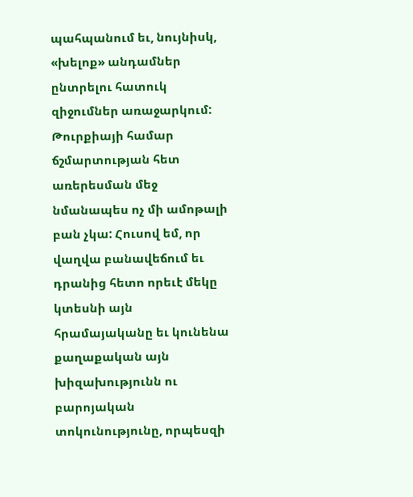պահպանում եւ, նույնիսկ, «խելոք» անդամներ ընտրելու հատուկ զիջումներ առաջարկում: Թուրքիայի համար ճշմարտության հետ առերեսման մեջ նմանապես ոչ մի ամոթալի բան չկա: Հուսով եմ, որ վաղվա բանավեճում եւ դրանից հետո որեւէ մեկը կտեսնի այն հրամայականը եւ կունենա քաղաքական այն խիզախությունն ու բարոյական տոկունությունը, որպեսզի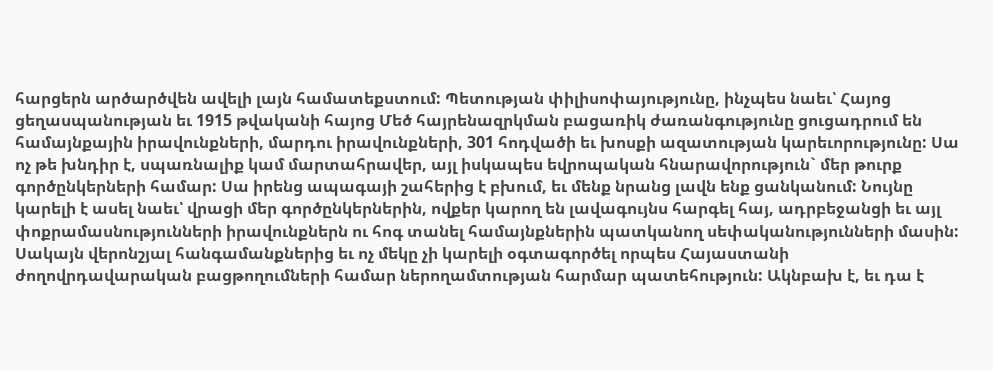հարցերն արծարծվեն ավելի լայն համատեքստում: Պետության փիլիսոփայությունը, ինչպես նաեւ՝ Հայոց ցեղասպանության եւ 1915 թվականի հայոց Մեծ հայրենազրկման բացառիկ ժառանգությունը ցուցադրում են համայնքային իրավունքների, մարդու իրավունքների, 301 հոդվածի եւ խոսքի ազատության կարեւորությունը: Սա ոչ թե խնդիր է, սպառնալիք կամ մարտահրավեր, այլ իսկապես եվրոպական հնարավորություն` մեր թուրք գործընկերների համար: Սա իրենց ապագայի շահերից է բխում, եւ մենք նրանց լավն ենք ցանկանում: Նույնը կարելի է ասել նաեւ՝ վրացի մեր գործընկերներին, ովքեր կարող են լավագույնս հարգել հայ, ադրբեջանցի եւ այլ փոքրամասնությունների իրավունքներն ու հոգ տանել համայնքներին պատկանող սեփականությունների մասին: Սակայն վերոնշյալ հանգամանքներից եւ ոչ մեկը չի կարելի օգտագործել որպես Հայաստանի ժողովրդավարական բացթողումների համար ներողամտության հարմար պատեհություն: Ակնբախ է, եւ դա է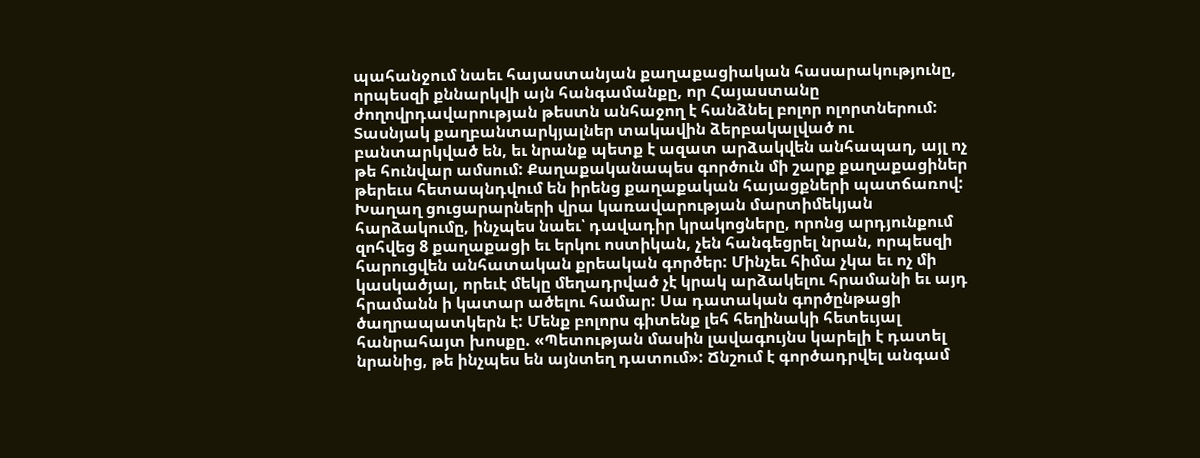պահանջում նաեւ հայաստանյան քաղաքացիական հասարակությունը, որպեսզի քննարկվի այն հանգամանքը, որ Հայաստանը ժողովրդավարության թեստն անհաջող է հանձնել բոլոր ոլորտներում: Տասնյակ քաղբանտարկյալներ տակավին ձերբակալված ու բանտարկված են, եւ նրանք պետք է ազատ արձակվեն անհապաղ, այլ ոչ թե հունվար ամսում: Քաղաքականապես գործուն մի շարք քաղաքացիներ թերեւս հետապնդվում են իրենց քաղաքական հայացքների պատճառով: Խաղաղ ցուցարարների վրա կառավարության մարտիմեկյան հարձակումը, ինչպես նաեւ՝ դավադիր կրակոցները, որոնց արդյունքում զոհվեց 8 քաղաքացի եւ երկու ոստիկան, չեն հանգեցրել նրան, որպեսզի հարուցվեն անհատական քրեական գործեր: Մինչեւ հիմա չկա եւ ոչ մի կասկածյալ, որեւէ մեկը մեղադրված չէ կրակ արձակելու հրամանի եւ այդ հրամանն ի կատար ածելու համար: Սա դատական գործընթացի ծաղրապատկերն է: Մենք բոլորս գիտենք լեհ հեղինակի հետեւյալ հանրահայտ խոսքը. «Պետության մասին լավագույնս կարելի է դատել նրանից, թե ինչպես են այնտեղ դատում»: Ճնշում է գործադրվել անգամ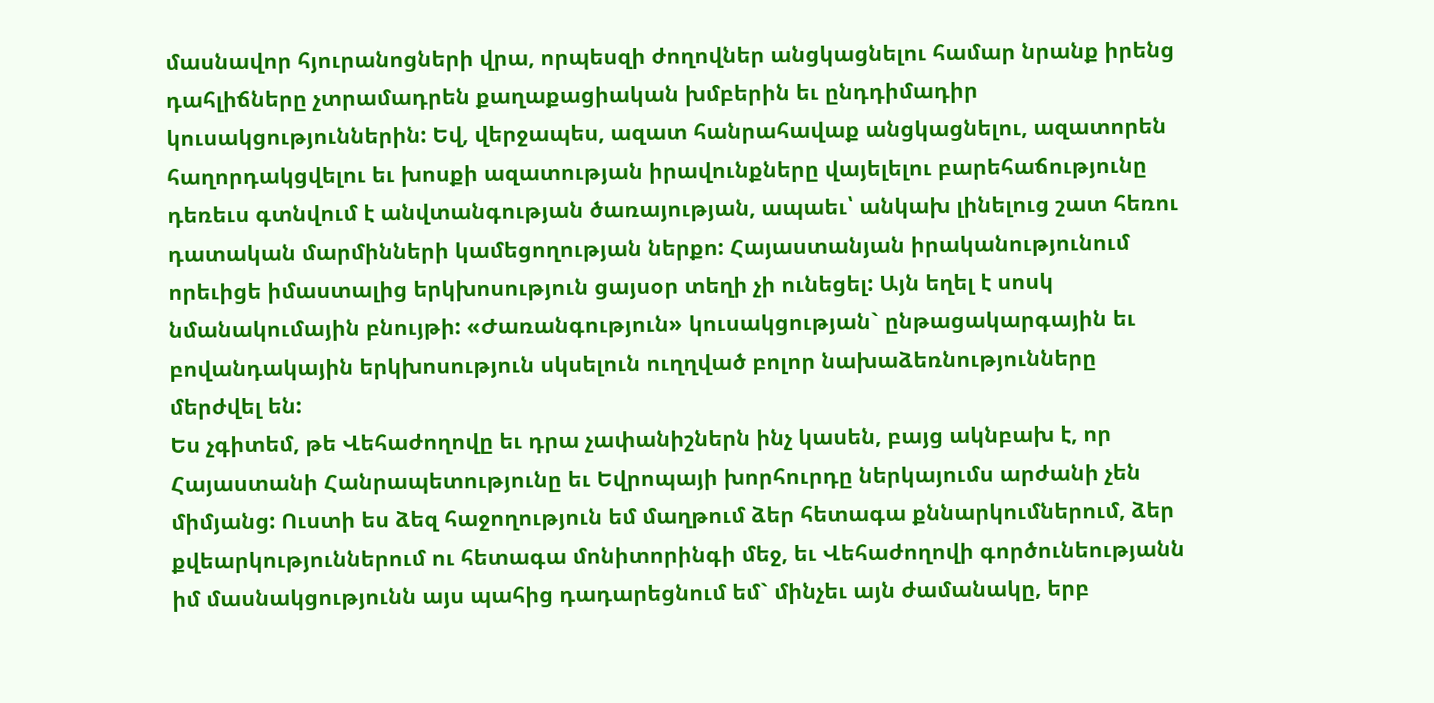մասնավոր հյուրանոցների վրա, որպեսզի ժողովներ անցկացնելու համար նրանք իրենց դահլիճները չտրամադրեն քաղաքացիական խմբերին եւ ընդդիմադիր կուսակցություններին: Եվ, վերջապես, ազատ հանրահավաք անցկացնելու, ազատորեն հաղորդակցվելու եւ խոսքի ազատության իրավունքները վայելելու բարեհաճությունը դեռեւս գտնվում է անվտանգության ծառայության, ապաեւ՝ անկախ լինելուց շատ հեռու դատական մարմինների կամեցողության ներքո: Հայաստանյան իրականությունում որեւիցե իմաստալից երկխոսություն ցայսօր տեղի չի ունեցել: Այն եղել է սոսկ նմանակումային բնույթի: «Ժառանգություն» կուսակցության` ընթացակարգային եւ բովանդակային երկխոսություն սկսելուն ուղղված բոլոր նախաձեռնությունները մերժվել են:
Ես չգիտեմ, թե Վեհաժողովը եւ դրա չափանիշներն ինչ կասեն, բայց ակնբախ է, որ Հայաստանի Հանրապետությունը եւ Եվրոպայի խորհուրդը ներկայումս արժանի չեն միմյանց: Ուստի ես ձեզ հաջողություն եմ մաղթում ձեր հետագա քննարկումներում, ձեր քվեարկություններում ու հետագա մոնիտորինգի մեջ, եւ Վեհաժողովի գործունեությանն իմ մասնակցությունն այս պահից դադարեցնում եմ` մինչեւ այն ժամանակը, երբ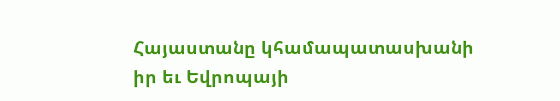Հայաստանը կհամապատասխանի իր եւ Եվրոպայի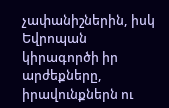չափանիշներին, իսկ Եվրոպան կիրագործի իր արժեքները, իրավունքներն ու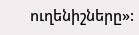ուղենիշները»: